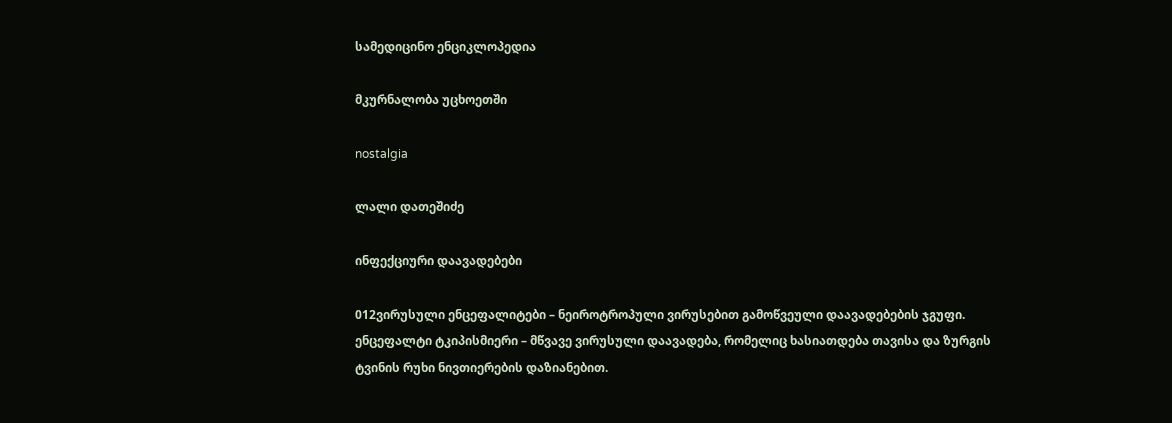სამედიცინო ენციკლოპედია

მკურნალობა უცხოეთში

nostalgia

ლალი დათეშიძე

ინფექციური დაავადებები

012ვირუსული ენცეფალიტები – ნეიროტროპული ვირუსებით გამოწვეული დაავადებების ჯგუფი.
ენცეფალტი ტკიპისმიერი – მწვავე ვირუსული დაავადება, რომელიც ხასიათდება თავისა და ზურგის ტვინის რუხი ნივთიერების დაზიანებით.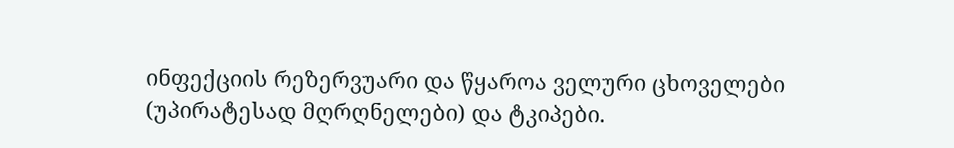ინფექციის რეზერვუარი და წყაროა ველური ცხოველები (უპირატესად მღრღნელები) და ტკიპები.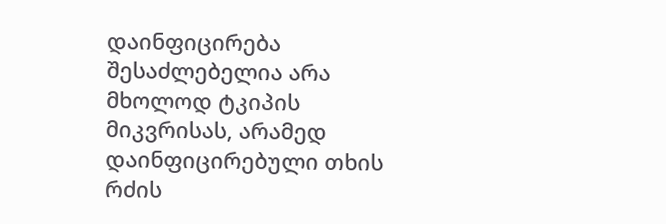დაინფიცირება შესაძლებელია არა მხოლოდ ტკიპის მიკვრისას, არამედ დაინფიცირებული თხის რძის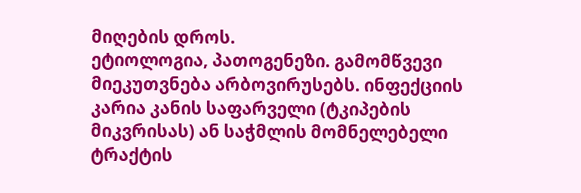მიღების დროს.
ეტიოლოგია, პათოგენეზი. გამომწვევი მიეკუთვნება არბოვირუსებს. ინფექციის კარია კანის საფარველი (ტკიპების მიკვრისას) ან საჭმლის მომნელებელი ტრაქტის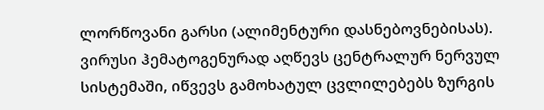ლორწოვანი გარსი (ალიმენტური დასნებოვნებისას). ვირუსი ჰემატოგენურად აღწევს ცენტრალურ ნერვულ სისტემაში, იწვევს გამოხატულ ცვლილებებს ზურგის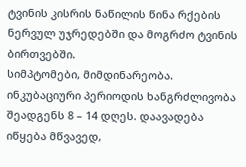ტვინის კისრის ნაწილის წინა რქების ნერვულ უჯრედებში და მოგრძო ტვინის ბირთვებში.
სიმპტომები, მიმდინარეობა. ინკუბაციური პერიოდის ხანგრძლივობა შეადგენს 8 – 14 დღეს. დაავადება იწყება მწვავედ,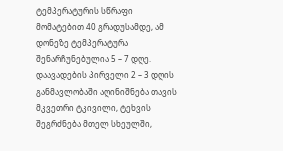ტემპერატურის სწრაფი მომატებით 40 გრადუსამდე, ამ დონეზე ტემპერატურა შენარჩუნებულია 5 – 7 დღე. დაავადების პირველი 2 – 3 დღის განმავლობაში აღინიშნება თავის მკვეთრი ტკივილი, ტეხვის შეგრძნება მთელ სხეულში,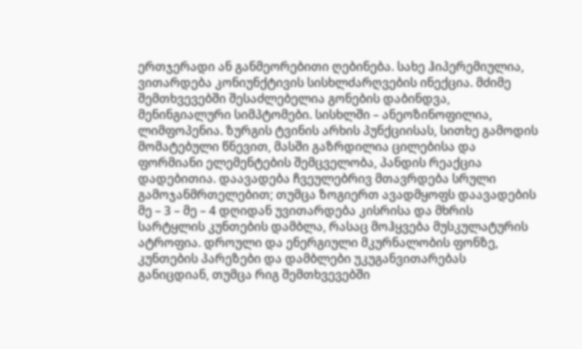ერთჯერადი ან განმეორებითი ღებინება. სახე ჰიპერემიულია, ვითარდება კონიუნქტივის სისხლძარღვების ინექცია. მძიმე შემთხვევებში შესაძლებელია გონების დაბინდვა, მენინგიალური სიმპტომები. სისხლში – ანეოზინოფილია, ლიმფოპენია. ზურგის ტვინის არხის პუნქციისას, სითხე გამოდის მომატებული წნევით, მასში გაზრდილია ცილებისა და ფორმიანი ელემენტების შემცველობა, პანდის რეაქცია დადებითია. დაავადება ჩვეულებრივ მთავრდება სრული გამოჯანმრთელებით; თუმცა ზოგიერთ ავადმყოფს დაავადების მე – 3 – მე – 4 დღიდან უვითარდება კისრისა და მხრის სარტყლის კუნთების დამბლა, რასაც მოჰყვება მუსკულატურის ატროფია. დროული და ენერგიული მკურნალობის ფონზე, კუნთების პარეზები და დამბლები უკუგანვითარებას განიცდიან, თუმცა რიგ შემთხვევებში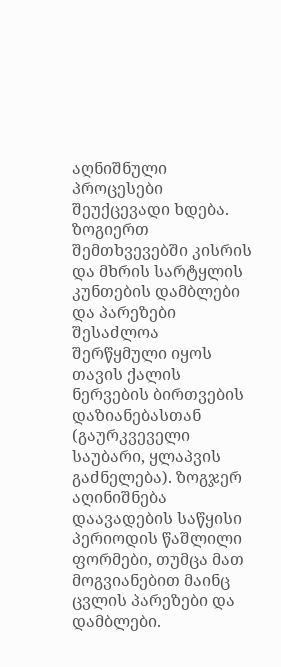აღნიშნული პროცესები შეუქცევადი ხდება. ზოგიერთ შემთხვევებში კისრის და მხრის სარტყლის კუნთების დამბლები და პარეზები შესაძლოა შერწყმული იყოს თავის ქალის ნერვების ბირთვების დაზიანებასთან (გაურკვეველი საუბარი, ყლაპვის გაძნელება). ზოგჯერ აღინიშნება დაავადების საწყისი პერიოდის წაშლილი ფორმები, თუმცა მათ მოგვიანებით მაინც ცვლის პარეზები და დამბლები.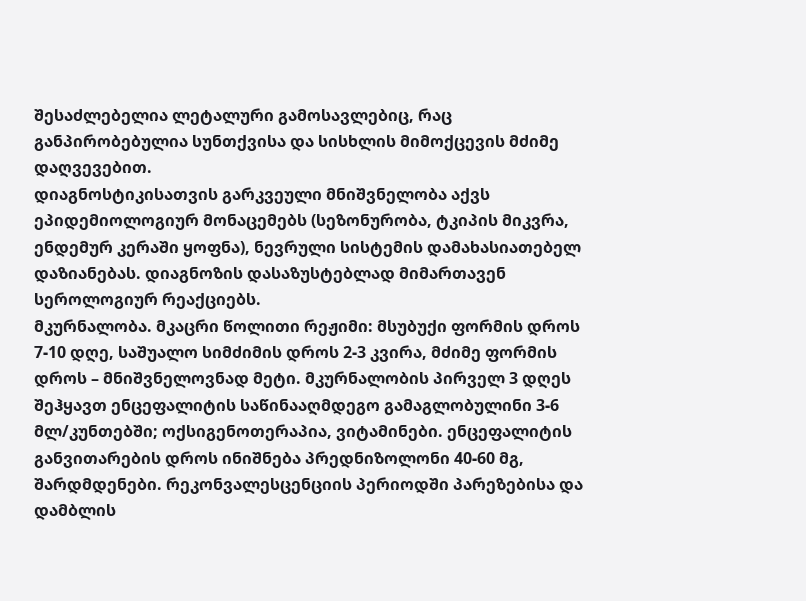შესაძლებელია ლეტალური გამოსავლებიც, რაც განპირობებულია სუნთქვისა და სისხლის მიმოქცევის მძიმე დაღვევებით.
დიაგნოსტიკისათვის გარკვეული მნიშვნელობა აქვს ეპიდემიოლოგიურ მონაცემებს (სეზონურობა, ტკიპის მიკვრა, ენდემურ კერაში ყოფნა), ნევრული სისტემის დამახასიათებელ დაზიანებას. დიაგნოზის დასაზუსტებლად მიმართავენ სეროლოგიურ რეაქციებს.
მკურნალობა. მკაცრი წოლითი რეჟიმი: მსუბუქი ფორმის დროს 7-10 დღე, საშუალო სიმძიმის დროს 2-3 კვირა, მძიმე ფორმის დროს – მნიშვნელოვნად მეტი. მკურნალობის პირველ 3 დღეს შეჰყავთ ენცეფალიტის საწინააღმდეგო გამაგლობულინი 3-6 მლ/კუნთებში; ოქსიგენოთერაპია, ვიტამინები. ენცეფალიტის განვითარების დროს ინიშნება პრედნიზოლონი 40-60 მგ, შარდმდენები. რეკონვალესცენციის პერიოდში პარეზებისა და დამბლის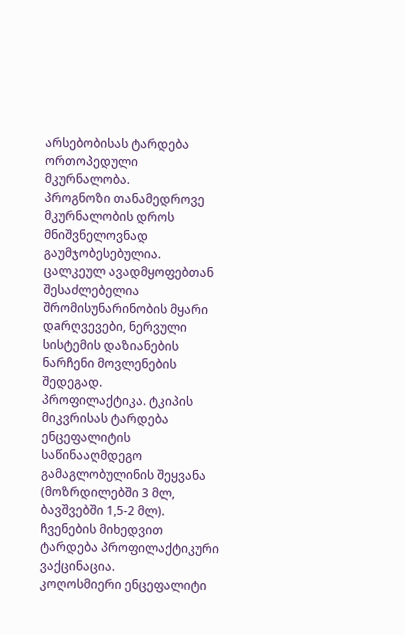არსებობისას ტარდება ორთოპედული მკურნალობა.
პროგნოზი თანამედროვე მკურნალობის დროს მნიშვნელოვნად გაუმჯობესებულია. ცალკეულ ავადმყოფებთან შესაძლებელია შრომისუნარინობის მყარი დaრღვევები, ნერვული სისტემის დაზიანების ნარჩენი მოვლენების შედეგად.
პროფილაქტიკა. ტკიპის მიკვრისას ტარდება ენცეფალიტის საწინააღმდეგო გამაგლობულინის შეყვანა (მოზრდილებში 3 მლ, ბავშვებში 1,5-2 მლ). ჩვენების მიხედვით ტარდება პროფილაქტიკური ვაქცინაცია.
კოღოსმიერი ენცეფალიტი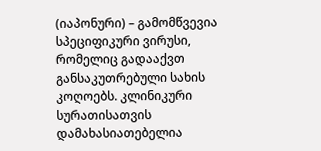(იაპონური) – გამომწვევია სპეციფიკური ვირუსი, რომელიც გადააქვთ განსაკუთრებული სახის კოღოებს. კლინიკური სურათისათვის დამახასიათებელია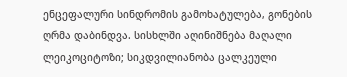ენცეფალური სინდრომის გამოხატულება, გონების ღრმა დაბინდვა. სისხლში აღინიშნება მაღალი ლეიკოციტოზი; სიკდვილიანობა ცალკეული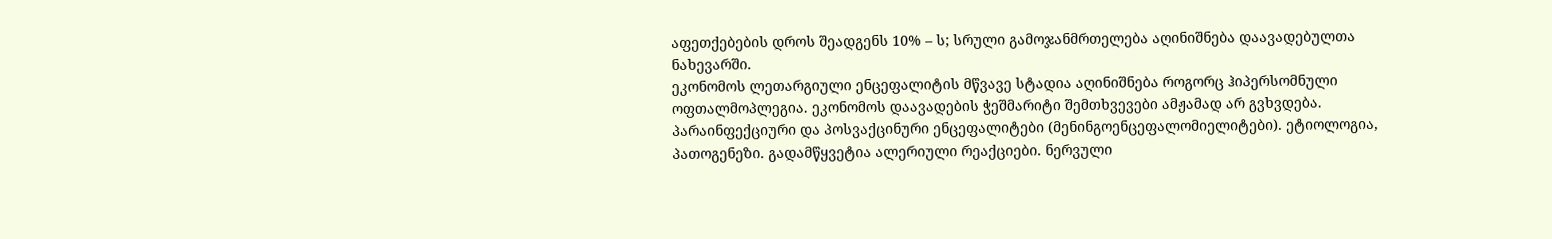აფეთქებების დროს შეადგენს 10% – ს; სრული გამოჯანმრთელება აღინიშნება დაავადებულთა ნახევარში.
ეკონომოს ლეთარგიული ენცეფალიტის მწვავე სტადია აღინიშნება როგორც ჰიპერსომნული ოფთალმოპლეგია. ეკონომოს დაავადების ჭეშმარიტი შემთხვევები ამჟამად არ გვხვდება.
პარაინფექციური და პოსვაქცინური ენცეფალიტები (მენინგოენცეფალომიელიტები). ეტიოლოგია, პათოგენეზი. გადამწყვეტია ალერიული რეაქციები. ნერვული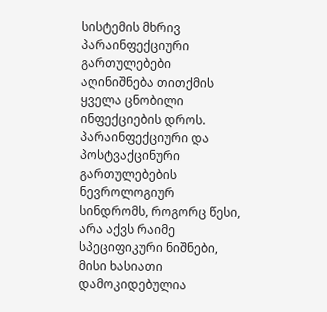სისტემის მხრივ პარაინფექციური გართულებები აღინიშნება თითქმის ყველა ცნობილი ინფექციების დროს. პარაინფექციური და პოსტვაქცინური გართულებების ნევროლოგიურ სინდრომს, როგორც წესი, არა აქვს რაიმე სპეციფიკური ნიშნები, მისი ხასიათი დამოკიდებულია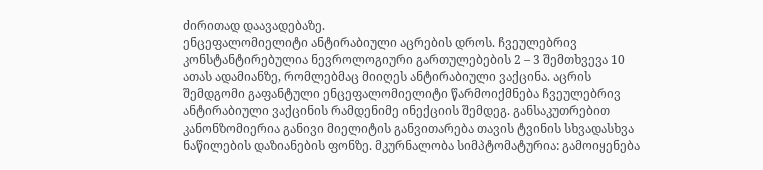ძირითად დაავადებაზე.
ენცეფალომიელიტი ანტირაბიული აცრების დროს. ჩვეულებრივ კონსტანტირებულია ნევროლოგიური გართულებების 2 – 3 შემთხვევა 10 ათას ადამიანზე, რომლებმაც მიიღეს ანტირაბიული ვაქცინა. აცრის შემდგომი გაფანტული ენცეფალომიელიტი წარმოიქმნება ჩვეულებრივ ანტირაბიული ვაქცინის რამდენიმე ინექციის შემდეგ. განსაკუთრებით კანონზომიერია განივი მიელიტის განვითარება თავის ტვინის სხვადასხვა ნაწილების დაზიანების ფონზე. მკურნალობა სიმპტომატურია: გამოიყენება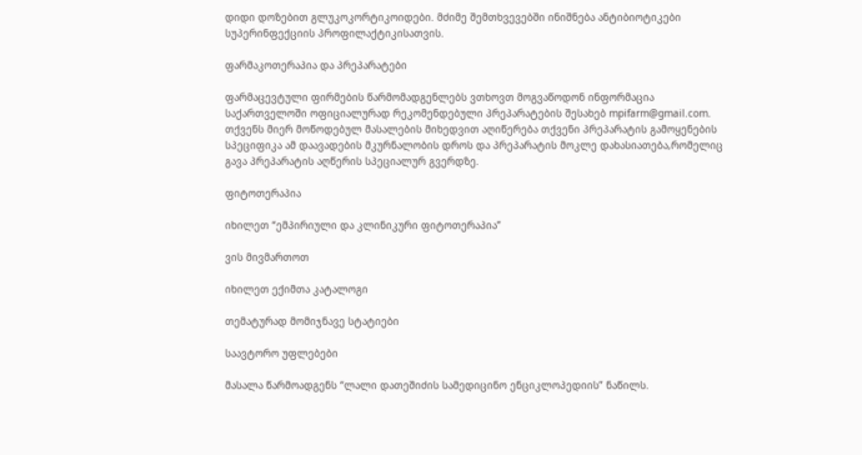დიდი დოზებით გლუკოკორტიკოიდები. მძიმე შემთხვევებში ინიშნება ანტიბიოტიკები სუპერინფექციის პროფილაქტიკისათვის.

ფარმაკოთერაპია და პრეპარატები

ფარმაცევტული ფირმების წარმომადგენლებს ვთხოვთ მოგვაწოდონ ინფორმაცია საქართველოში ოფიციალურად რეკომენდებული პრეპარატების შესახებ mpifarm@gmail.com. თქვენს მიერ მოწოდებულ მასალების მიხედვით აღიწერება თქვენი პრეპარატის გამოყენების სპეციფიკა ამ დაავადების მკურნალობის დროს და პრეპარატის მოკლე დახასიათება,რომელიც გავა პრეპარატის აღწერის სპეციალურ გვერდზე.

ფიტოთერაპია

იხილეთ “ემპირიული და კლინიკური ფიტოთერაპია”

ვის მივმართოთ

იხილეთ ექიმთა კატალოგი

თემატურად მომიჯნავე სტატიები

საავტორო უფლებები

მასალა წარმოადგენს “ლალი დათეშიძის სამედიცინო ენციკლოპედიის” ნაწილს.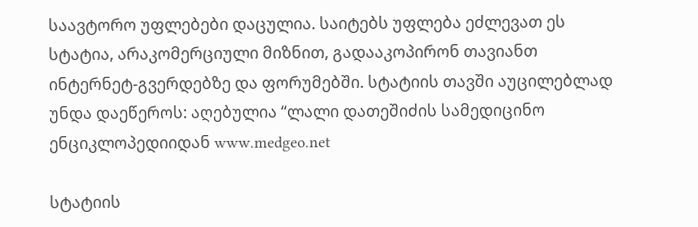საავტორო უფლებები დაცულია. საიტებს უფლება ეძლევათ ეს სტატია, არაკომერციული მიზნით, გადააკოპირონ თავიანთ ინტერნეტ-გვერდებზე და ფორუმებში. სტატიის თავში აუცილებლად უნდა დაეწეროს: აღებულია “ლალი დათეშიძის სამედიცინო ენციკლოპედიიდან www.medgeo.net

სტატიის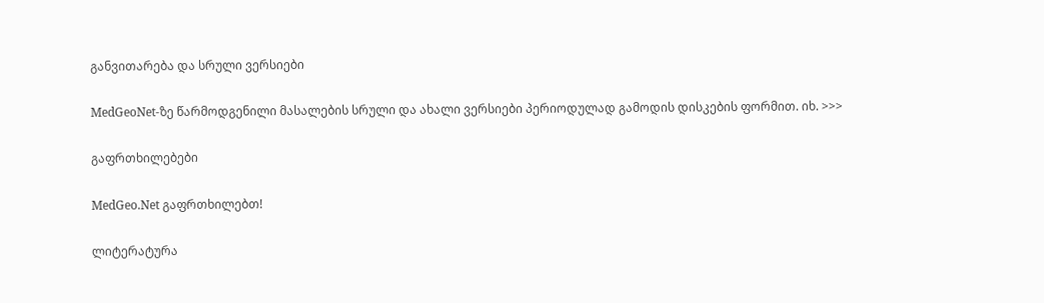განვითარება და სრული ვერსიები

MedGeoNet-ზე წარმოდგენილი მასალების სრული და ახალი ვერსიები პერიოდულად გამოდის დისკების ფორმით. იხ. >>>

გაფრთხილებები

MedGeo.Net გაფრთხილებთ!

ლიტერატურა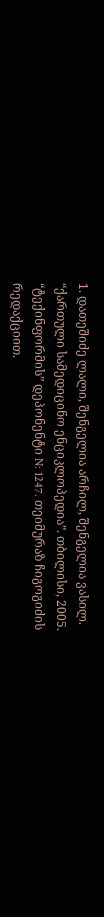1. დათეშიძე ლალი, შენგელია არჩილ, შენგელია ვასილ. “ქართული სამედიცინო ენციკლოპედია”. თბილისი, 2005. “ტექინფორმის” დეპონენტი N: 1247. თეიმურაზ ჩიგოგიძის რედაქციით.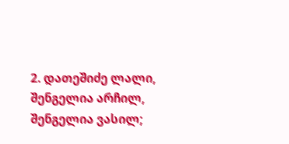2. დათეშიძე ლალი, შენგელია არჩილ, შენგელია ვასილ;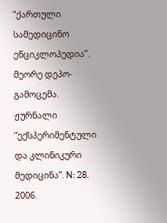“ქართული სამედიცინო ენციკლოპედია”. მეორე დეპო-გამოცემა. ჟურნალი “ექსპერიმენტული და კლინიკური მედიცინა”. N: 28. 2006.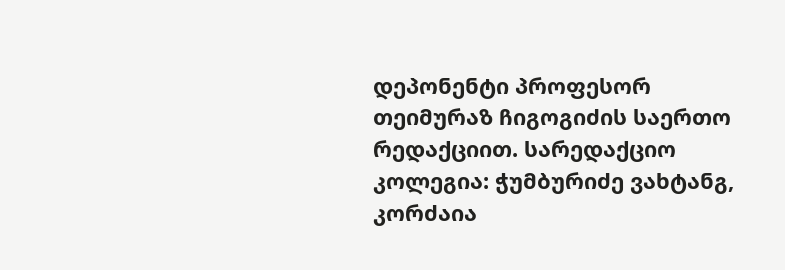დეპონენტი პროფესორ თეიმურაზ ჩიგოგიძის საერთო რედაქციით. სარედაქციო კოლეგია: ჭუმბურიძე ვახტანგ, კორძაია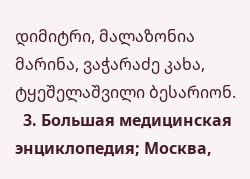დიმიტრი, მალაზონია მარინა, ვაჭარაძე კახა, ტყეშელაშვილი ბესარიონ.
  3. Большая медицинская энциклопедия; Москва,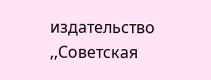издательство ,,Советская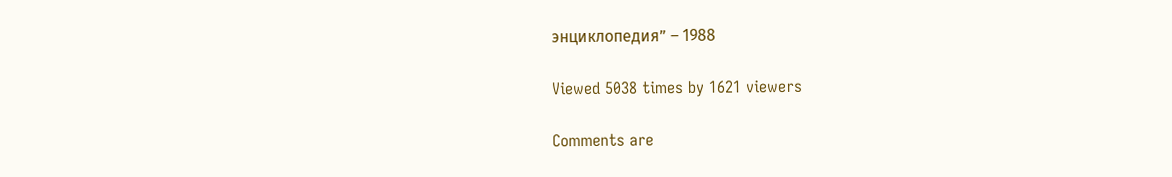энциклопедия” – 1988

Viewed 5038 times by 1621 viewers

Comments are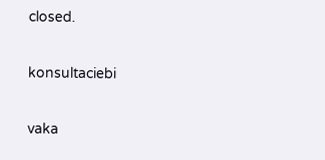closed.

konsultaciebi

vaka